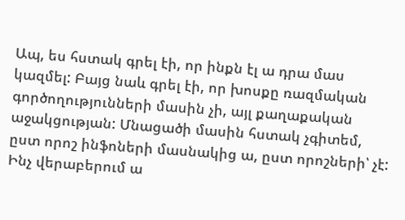Ապ, ես հստակ գրել էի, որ ինքն էլ ա դրա մաս կազմել: Բայց նաև գրել էի, որ խոսքը ռազմական գործողությունների մասին չի, այլ քաղաքական աջակցության: Մնացածի մասին հստակ չգիտեմ, ըստ որոշ ինֆոների մասնակից ա, ըստ որոշների՝ չէ:
Ինչ վերաբերում ա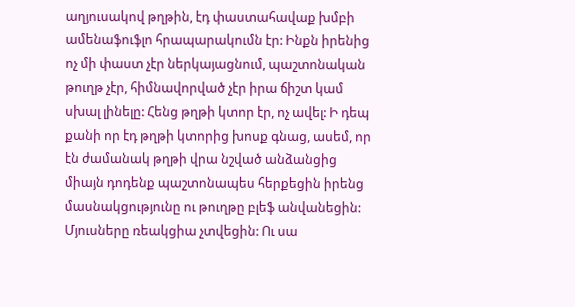աղյուսակով թղթին, էդ փաստահավաք խմբի ամենաֆուֆլո հրապարակումն էր: Ինքն իրենից ոչ մի փաստ չէր ներկայացնում, պաշտոնական թուղթ չէր, հիմնավորված չէր իրա ճիշտ կամ սխալ լինելը: Հենց թղթի կտոր էր, ոչ ավել: Ի դեպ քանի որ էդ թղթի կտորից խոսք գնաց, ասեմ, որ էն ժամանակ թղթի վրա նշված անձանցից միայն դոդենք պաշտոնապես հերքեցին իրենց մասնակցությունը ու թուղթը բլեֆ անվանեցին: Մյուսները ռեակցիա չտվեցին: Ու սա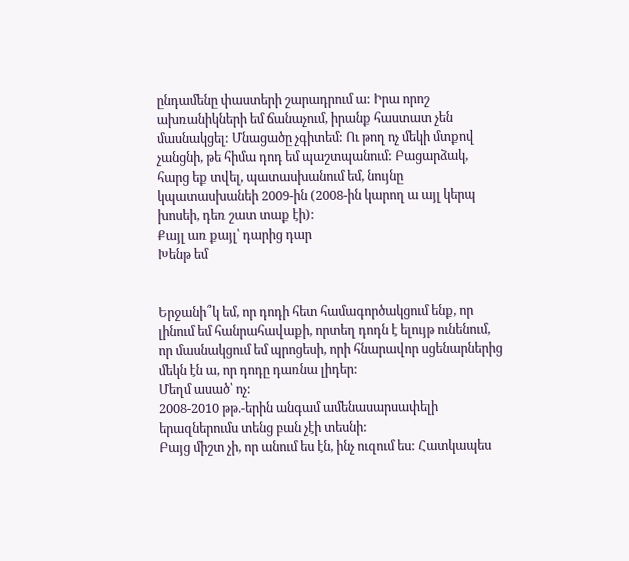ընդամենը փաստերի շարադրում ա: Իրա որոշ ախռանիկների եմ ճանաչում, իրանք հաստատ չեն մասնակցել: Մնացածը չգիտեմ: Ու թող ոչ մեկի մտքով չանցնի, թե հիմա դոդ եմ պաշտպանում: Բացարձակ, հարց եք տվել, պատասխանում եմ, նույնը կպատասխանեի 2009-ին (2008-ին կարող ա այլ կերպ խոսեի, դեռ շատ տաք էի):
Քայլ առ քայլ՝ դարից դար
Խենթ եմ


Երջանի՞կ եմ, որ դոդի հետ համագործակցում ենք, որ լինում եմ հանրահավաքի, որտեղ դոդն է ելույթ ունենում, որ մասնակցում եմ պրոցեսի, որի հնարավոր սցենարներից մեկն էն ա, որ դոդը դառնա լիդեր:
Մեղմ ասած՝ ոչ:
2008-2010 թթ.-երին անգամ ամենասարսափելի երազներումս տենց բան չէի տեսնի:
Բայց միշտ չի, որ անում ես էն, ինչ ուզում ես: Հատկապես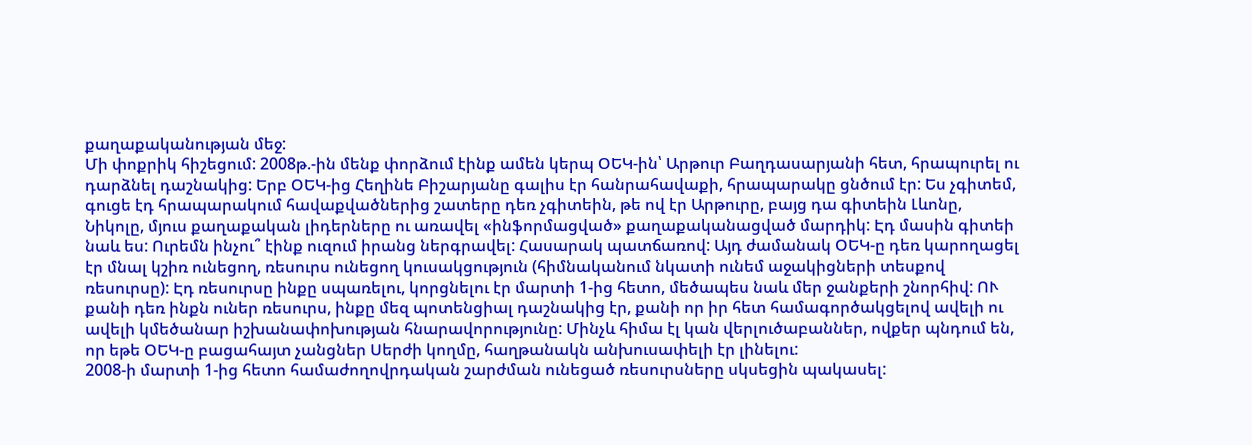քաղաքականության մեջ:
Մի փոքրիկ հիշեցում: 2008թ.-ին մենք փորձում էինք ամեն կերպ ՕԵԿ-ին՝ Արթուր Բաղդասարյանի հետ, հրապուրել ու դարձնել դաշնակից: Երբ ՕԵԿ-ից Հեղինե Բիշարյանը գալիս էր հանրահավաքի, հրապարակը ցնծում էր: Ես չգիտեմ, գուցե էդ հրապարակում հավաքվածներից շատերը դեռ չգիտեին, թե ով էր Արթուրը, բայց դա գիտեին Լևոնը, Նիկոլը, մյուս քաղաքական լիդերները ու առավել «ինֆորմացված» քաղաքականացված մարդիկ: Էդ մասին գիտեի նաև ես: Ուրեմն ինչու՞ էինք ուզում իրանց ներգրավել: Հասարակ պատճառով: Այդ ժամանակ ՕԵԿ-ը դեռ կարողացել էր մնալ կշիռ ունեցող, ռեսուրս ունեցող կուսակցություն (հիմնականում նկատի ունեմ աջակիցների տեսքով ռեսուրսը): Էդ ռեսուրսը ինքը սպառելու, կորցնելու էր մարտի 1-ից հետո, մեծապես նաև մեր ջանքերի շնորհիվ: ՈՒ քանի դեռ ինքն ուներ ռեսուրս, ինքը մեզ պոտենցիալ դաշնակից էր, քանի որ իր հետ համագործակցելով ավելի ու ավելի կմեծանար իշխանափոխության հնարավորությունը: Մինչև հիմա էլ կան վերլուծաբաններ, ովքեր պնդում են, որ եթե ՕԵԿ-ը բացահայտ չանցներ Սերժի կողմը, հաղթանակն անխուսափելի էր լինելու:
2008-ի մարտի 1-ից հետո համաժողովրդական շարժման ունեցած ռեսուրսները սկսեցին պակասել: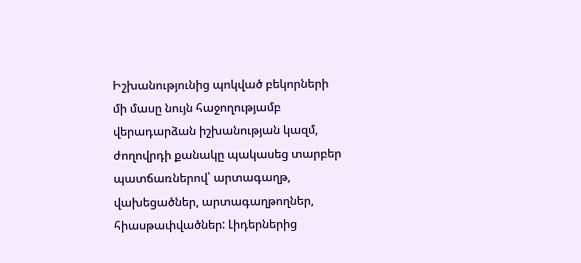Իշխանությունից պոկված բեկորների մի մասը նույն հաջողությամբ վերադարձան իշխանության կազմ, ժողովրդի քանակը պակասեց տարբեր պատճառներով՝ արտագաղթ, վախեցածներ, արտագաղթողներ, հիասթափվածներ: Լիդերներից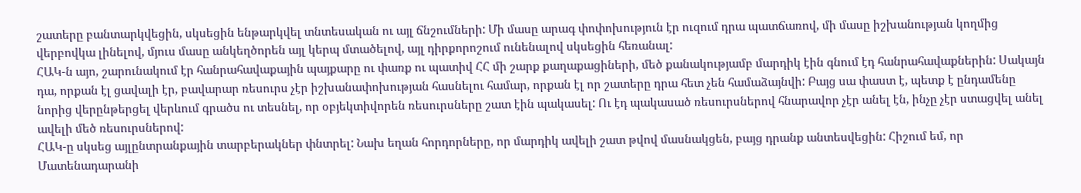շատերը բանտարկվեցին, սկսեցին ենթարկվել տնտեսական ու այլ ճնշումների: Մի մասը արագ փոփոխություն էր ուզում դրա պատճառով, մի մասը իշխանության կողմից վերբովկա լինելով, մյուս մասը անկեղծորեն այլ կերպ մտածելով, այլ դիրքորոշում ունենալով սկսեցին հեռանալ:
ՀԱԿ-ն այո, շարունակում էր հանրահավաքային պայքարը ու փառք ու պատիվ ՀՀ մի շարք քաղաքացիների, մեծ քանակությամբ մարդիկ էին գնում էդ հանրահավաքներին: Սակայն դա, որքան էլ ցավալի էր, բավարար ռեսուրս չէր իշխանափոխության հասնելու համար, որքան էլ որ շատերը դրա հետ չեն համաձայնվի: Բայց սա փաստ է, պետք է ընդամենը նորից վերընթերցել վերևում գրածս ու տեսնել, որ օբյեկտիվորեն ռեսուրսները շատ էին պակասել: Ու էդ պակասած ռեսուրսներով հնարավոր չէր անել էն, ինչը չէր ստացվել անել ավելի մեծ ռեսուրսներով:
ՀԱԿ-ը սկսեց այլընտրանքային տարբերակներ փնտրել: Նախ եղան հորդորները, որ մարդիկ ավելի շատ թվով մասնակցեն, բայց դրանք անտեսվեցին: Հիշում եմ, որ Մատենադարանի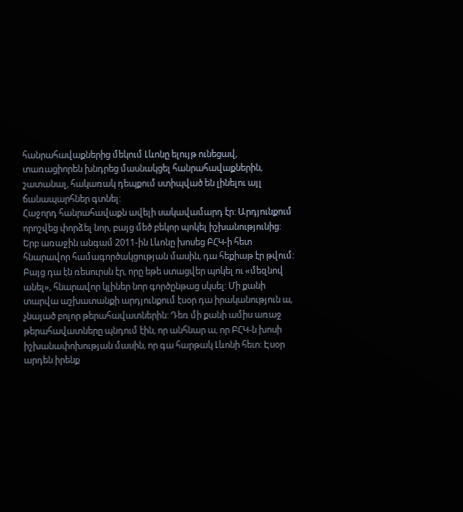հանրահավաքներից մեկում Լևոնը ելույթ ունեցավ, տառացիորեն խնդրեց մասնակցել հանրահավաքներին, շատանալ, հակառակ դեպքում ստիպված են լինելու այլ ճանապարհներ գտնել:
Հաջորդ հանրահավաքն ավելի սակավամարդ էր: Արդյունքում որոշվեց փորձել նոր, բայց մեծ բեկոր պոկել իշխանությունից:
Երբ առաջին անգամ 2011-ին Լևոնը խոսեց ԲՀԿ-ի հետ հնարավոր համագործակցության մասին, դա հեքիաթ էր թվում: Բայց դա էն ռեսուրսն էր, որը եթե ստացվեր պոկել ու «մեզնով անել», հնարավոր կլիներ նոր գործընթաց սկսել: Մի քանի տարվա աշխատանքի արդյունքում էսօր դա իրականություն ա, չնայած բոլոր թերահավատներին: Դեռ մի քանի ամիս առաջ թերահավատները պնդում էին, որ անհնար ա, որ ԲՀԿ-ն խոսի իշխանափոխության մասին, որ գա հարթակ Լևոնի հետ: Էսօր արդեն իրենք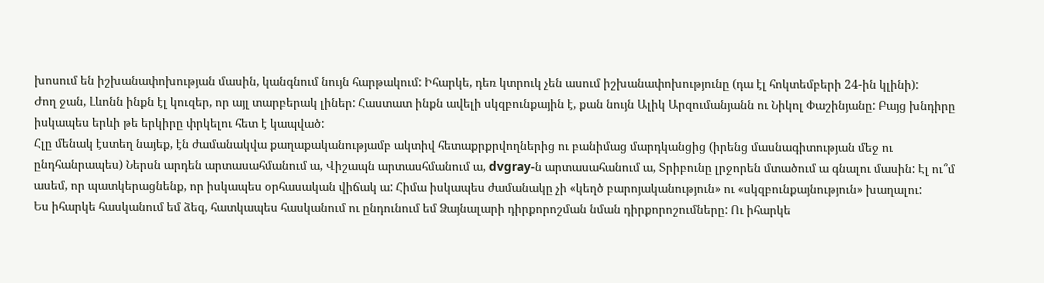խոսում են իշխանափոխության մասին, կանգնում նույն հարթակում: Իհարկե, դեռ կտրուկ չեն ասում իշխանափոխությունը (դա էլ հոկտեմբերի 24-ին կլինի):
Ժող ջան, Լևոնն ինքն էլ կուզեր, որ այլ տարբերակ լիներ: Հաստատ ինքն ավելի սկզբունքային է, քան նույն Ալիկ Արզումանյանն ու Նիկոլ Փաշինյանը: Բայց խնդիրը իսկապես երևի թե երկիրը փրկելու հետ է կապված:
Հլը մենակ էստեղ նայեք, էն ժամանակվա քաղաքականությամբ ակտիվ հետաքրքրվողներից ու բանիմաց մարդկանցից (իրենց մասնագիտության մեջ ու ընդհանրապես) Ներսն արդեն արտասահմանում ա, Վիշապն արտասհմանում ա, dvgray-ն արտասահանում ա, Տրիբունը լրջորեն մտածում ա գնալու մասին: Էլ ու՞մ ասեմ, որ պատկերացնենք, որ իսկապես օրհասական վիճակ ա: Հիմա իսկապես ժամանակը չի «կեղծ բարոյականություն» ու «սկզբունքայնություն» խաղալու:
Ես իհարկե հասկանում եմ ձեզ, հատկապես հասկանում ու ընդունում եմ Ձայնալարի դիրքորոշման նման դիրքորոշումները: Ու իհարկե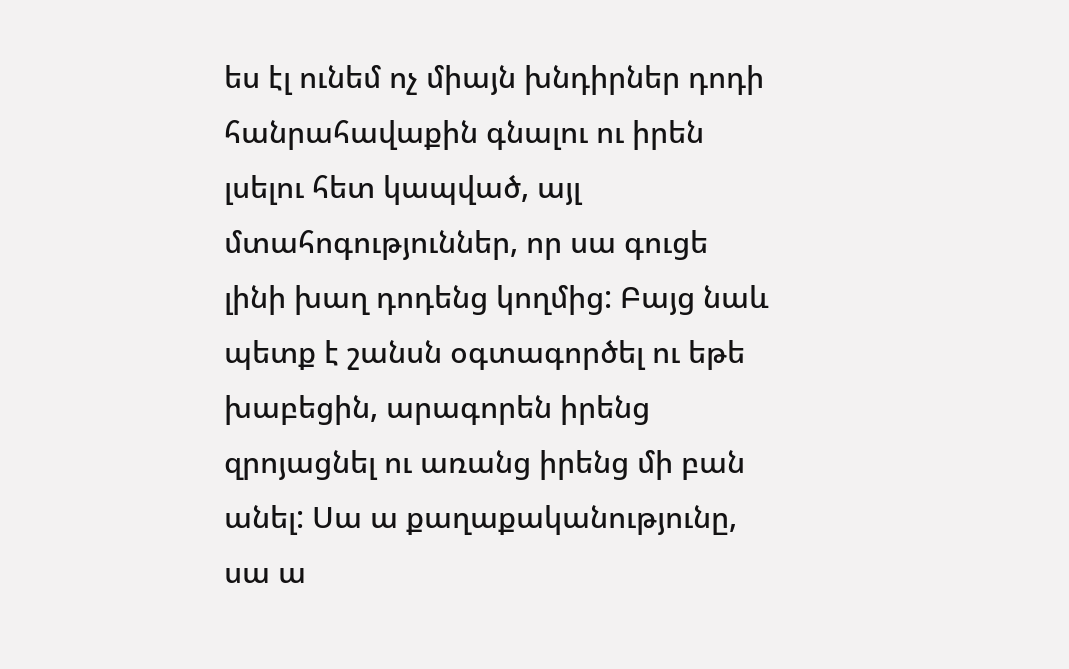ես էլ ունեմ ոչ միայն խնդիրներ դոդի հանրահավաքին գնալու ու իրեն լսելու հետ կապված, այլ մտահոգություններ, որ սա գուցե լինի խաղ դոդենց կողմից: Բայց նաև պետք է շանսն օգտագործել ու եթե խաբեցին, արագորեն իրենց զրոյացնել ու առանց իրենց մի բան անել: Սա ա քաղաքականությունը, սա ա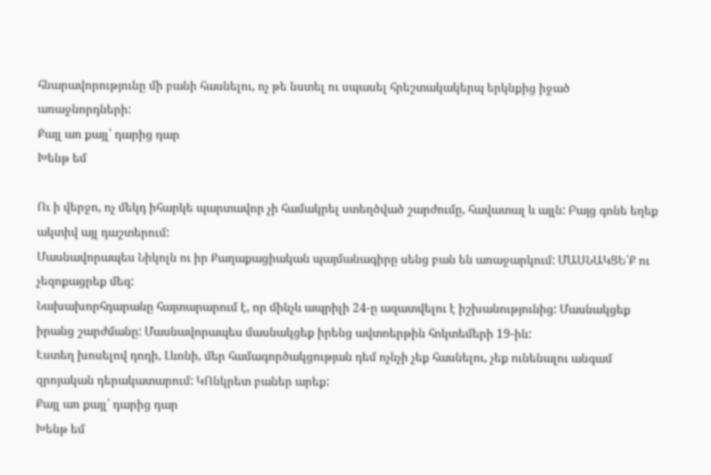հնարավորությունը մի բանի հասնելու, ոչ թե նստել ու սպասել հրեշտակակերպ երկնքից իջած առաջնորդների:
Քայլ առ քայլ՝ դարից դար
Խենթ եմ

Ու ի վերջո, ոչ մեկդ իհարկե պարտավոր չի համակրել ստեղծված շարժումը, հավատալ և այլն: Բայց գոնե եղեք ակտիվ այլ դաշտերում:
Մասնավորապես Նիկոլն ու իր Քաղաքացիական պայմանագիրը սենց բան են առաջարկում: ՄԱՍՆԱԿՑԵ՛Ք ու չեզոքացրեք մեզ:
Նախախորհդարանը հայտարարում է, որ մինչև ապրիլի 24-ը ազատվելու է իշխանությունից: Մասնակցեք իրանց շարժմանը: Մասնավորապես մասնակցեք իրենց ավտոերթին հոկտեմերի 19-ին:
Էստեղ խոսելով դոդի, Լևոնի, մեր համագործակցության դեմ ոչնչի չեք հասնելու, չեք ունենալու անգամ զրոյական դերակատարում: ԿՈնկրետ բաներ արեք:
Քայլ առ քայլ՝ դարից դար
Խենթ եմ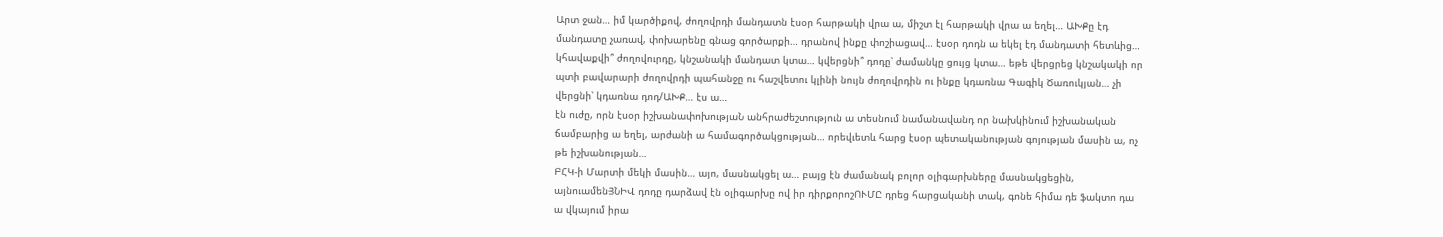Արտ ջան… իմ կարծիքով, ժողովրդի մանդատն էսօր հարթակի վրա ա, միշտ էլ հարթակի վրա ա եղել… ԱԽՔը էդ մանդատը չառավ, փոխարենը գնաց գործարքի… դրանով ինքը փոշիացավ… էսօր դոդն ա եկել էդ մանդատի հետևից… կհավաքվի՞ ժողովուրդը, կնշանակի մանդատ կտա… կվերցնի՞ դոդը՝ ժամանկը ցույց կտա… եթե վերցրեց կնշակակի որ պտի բավարարի ժողովրդի պահանջը ու հաշվետու կլինի նույն ժողովրդին ու ինքը կդառնա Գագիկ Ծառուկյան… չի վերցնի՝ կդառնա դոդ/ԱԽՔ… էս ա…
էն ուժը, որն էսօր իշխանափոխությաՆ անհրաժեշտություն ա տեսնում նամանավանդ որ նախկինում իշխանական ճամբարից ա եղել, արժանի ա համագործակցության… որեվւետև հարց էսօր պետականության գոյության մասին ա, ոչ թե իշխանության…
ԲՀԿ-ի Մարտի մեկի մասին… այո, մասնակցել ա… բայց էն ժամանակ բոլոր օլիգարխները մասնակցեցին, այնուամենՅՆԻՎ դոդը դարձավ էն օլիգարխը ով իր դիրքորոշՈՒՄԸ դրեց հարցականի տակ, գոնե հիմա դե ֆակտո դա ա վկայում իրա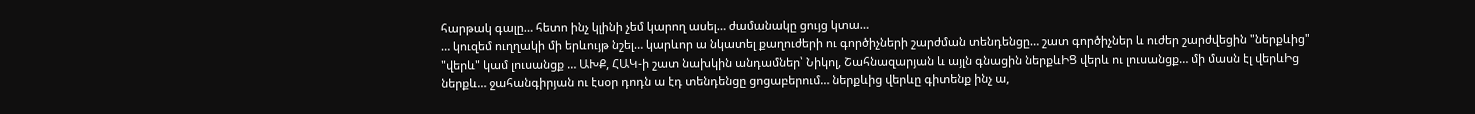հարթակ գալը… հետո ինչ կլինի չեմ կարող ասել… ժամանակը ցույց կտա…
… կուզեմ ուղղակի մի երևույթ նշել… կարևոր ա նկատել քաղուժերի ու գործիչների շարժման տենդենցը… շատ գործիչներ և ուժեր շարժվեցին "ներքևից" "վերև" կամ լուսանցք … ԱԽՔ, ՀԱԿ-ի շատ նախկին անդամներ՝ Նիկոլ, Շահնազարյան և այլն գնացին ներքևԻՑ վերև ու լուսանցք… մի մասն էլ վերևԻց ներքև… ջահանգիրյան ու էսօր դոդն ա էդ տենդենցը ցոցաբերում… ներքևից վերևը գիտենք ինչ ա,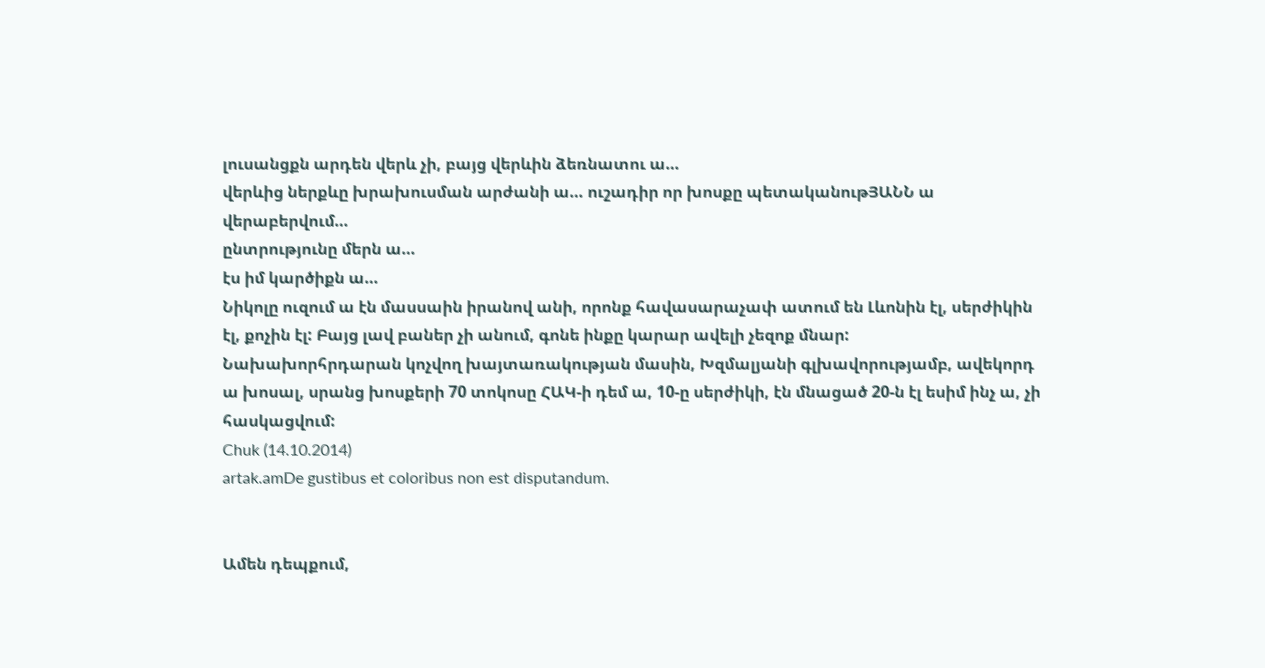լուսանցքն արդեն վերև չի, բայց վերևին ձեռնատու ա…
վերևից ներքևը խրախուսման արժանի ա… ուշադիր որ խոսքը պետականութՅԱՆՆ ա վերաբերվում…
ընտրությունը մերն ա…
էս իմ կարծիքն ա…
Նիկոլը ուզում ա էն մասսաին իրանով անի, որոնք հավասարաչափ ատում են Լևոնին էլ, սերժիկին էլ, քոչին էլ: Բայց լավ բաներ չի անում, գոնե ինքը կարար ավելի չեզոք մնար:
Նախախորհրդարան կոչվող խայտառակության մասին, Խզմալյանի գլխավորությամբ, ավեկորդ ա խոսալ, սրանց խոսքերի 70 տոկոսը ՀԱԿ-ի դեմ ա, 10-ը սերժիկի, էն մնացած 20-ն էլ եսիմ ինչ ա, չի հասկացվում:
Chuk (14.10.2014)
artak.amDe gustibus et coloribus non est disputandum.


Ամեն դեպքում,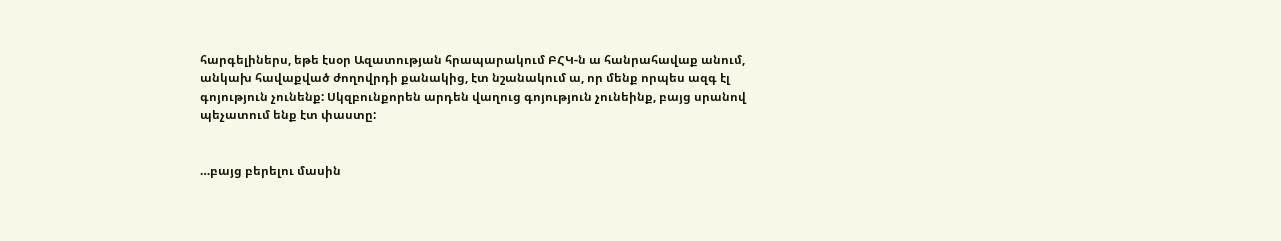հարգելիներս, եթե էսօր Ազատության հրապարակում ԲՀԿ-ն ա հանրահավաք անում, անկախ հավաքված ժողովրդի քանակից, էտ նշանակում ա, որ մենք որպես ազգ էլ գոյություն չունենք: Սկզբունքորեն արդեն վաղուց գոյություն չունեինք, բայց սրանով պեչատում ենք էտ փաստը:


…բայց բերելու մասին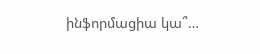ինֆորմացիա կա՞…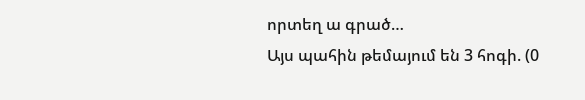որտեղ ա գրած…
Այս պահին թեմայում են 3 հոգի. (0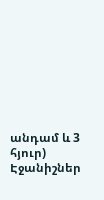անդամ և 3 հյուր)
Էջանիշներ